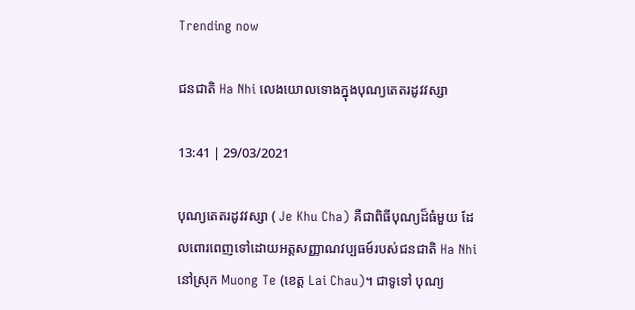Trending now

ជនជាតិ Ha Nhi លេងយោលទោងក្នុងបុណ្យតេតរដូវវស្សា

13:41 | 29/03/2021

បុណ្យតេតរដូវវស្សា ( Je Khu Cha) គឺជាពិធីបុណ្យដ៏ធំមួយ ដែលពោរពេញទៅដោយអត្តសញ្ញាណវប្បធម៍របស់ជនជាតិ Ha Nhi នៅស្រុក Muong Te (ខេត្ត Lai Chau)។ ជាទូទៅ បុណ្យ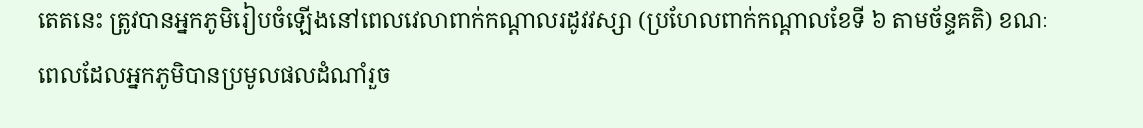តេតនេះ ត្រូវបានអ្នកភូមិរៀបចំឡើងនៅពេលវេលាពាក់កណ្តាលរដូវវស្សា (ប្រហែលពាក់កណ្តាលខែទី ៦ តាមច័ន្ទគតិ) ខណៈពេលដែលអ្នកភូមិបានប្រមូលផលដំណាំរួច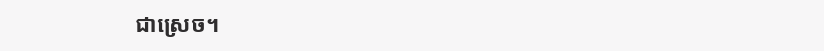ជាស្រេច។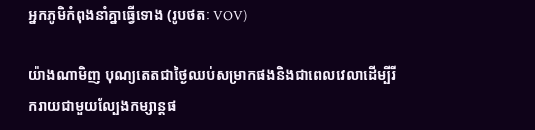អ្នកភូមិកំពុងនាំគ្នាធ្វើទោង (រូបថតៈ VOV)

យ៉ាងណាមិញ បុណ្យតេតជាថ្ងៃឈប់សម្រាកផងនិងជាពេលវេលាដើម្បីរីករាយជាមួយល្បែងកម្សាន្តផ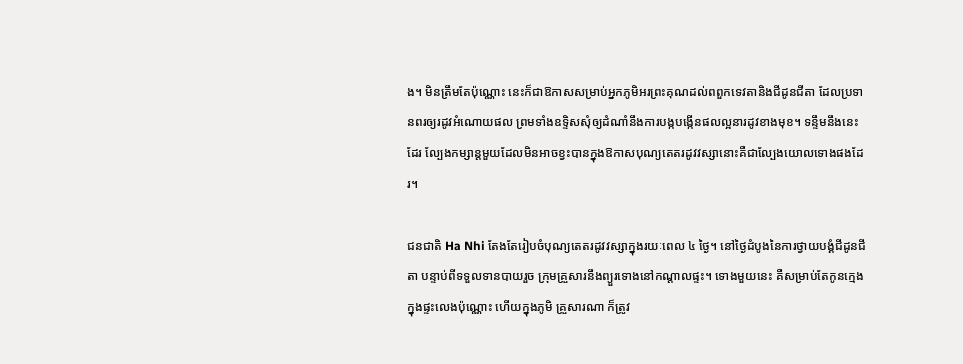ង។ មិនត្រឹមតែប៉ុណ្ណោះ នេះក៏ជាឱកាសសម្រាប់អ្នកភូមិអរព្រះគុណដល់ពពួកទេវតានិងជីដូនជីតា ដែលប្រទានពរឲ្យរដូវអំណោយផល ព្រមទាំងឧទ្ទិសសុំឲ្យដំណាំនឹងការបង្កបង្កើនផលល្អនារដូវខាងមុខ។ ទន្ទឹមនឹងនេះដែរ ល្បែងកម្សាន្តមួយដែលមិនអាចខ្វះបានក្នុងឱកាសបុណ្យតេតរដូវវស្សានោះគឺជាល្បែងយោលទោងផងដែរ។

ជនជាតិ Ha Nhi តែងតែរៀបចំបុណ្យតេតរដូវវស្សាក្នុងរយៈពេល ៤ ថ្ងៃ។ នៅថ្ងៃដំបូងនៃការថ្វាយបង្គំជីដូនជីតា បន្ទាប់ពីទទួលទានបាយរួច ក្រុមគ្រួសារនឹងព្យួរទោងនៅកណ្តាលផ្ទះ។ ទោងមួយនេះ គឺសម្រាប់តែកូនក្មេងក្នុងផ្ទះលេងប៉ុណ្ណោះ ហើយក្នុងភូមិ គ្រួសារណា ក៏ត្រូវ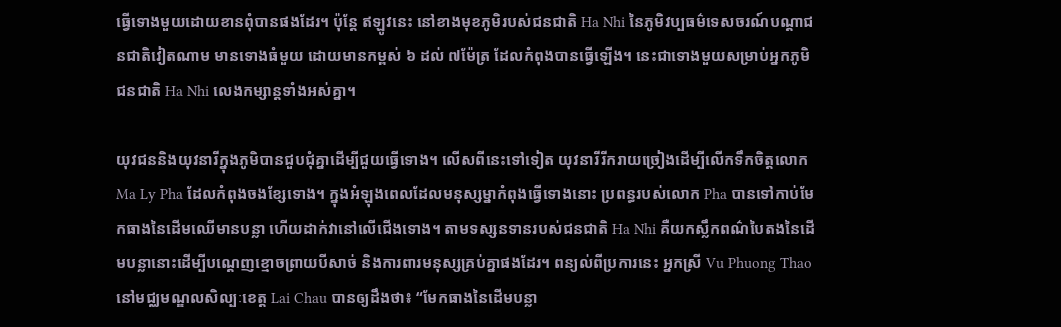ធ្វើទោងមួយដោយខានពុំបានផងដែរ។ ប៉ុន្តែ ឥឡូវនេះ នៅខាងមុខភូមិរបស់ជនជាតិ Ha Nhi នៃភូមិវប្បធម៌ទេសចរណ៍បណ្តាជនជាតិវៀតណាម មានទោងធំមួយ ដោយមានកម្ពស់ ៦ ដល់ ៧ម៉ែត្រ ដែលកំពុងបានធ្វើឡើង។ នេះជាទោងមួយសម្រាប់អ្នកភូមិជនជាតិ Ha Nhi លេងកម្សាន្តទាំងអស់គ្នា។

យុវជននិងយុវនារីក្នុងភូមិបានជួបជុំគ្នាដើម្បីជួយធ្វើទោង។ លើសពីនេះទៅទៀត យុវនារីរីករាយច្រៀងដើម្បីលើកទឹកចិត្តលោក Ma Ly Pha ដែលកំពុងចងខ្សែទោង។ ក្នុងអំឡុងពេលដែលមនុស្សម្នាកំពុងធ្វើទោងនោះ ប្រពន្ធរបស់លោក Pha បានទៅកាប់មែកធាងនៃដើមឈើមានបន្លា ហើយដាក់វានៅលើជើងទោង។ តាមទស្សនទានរបស់ជនជាតិ Ha Nhi គឺយកស្លឹកពណ៌បៃតងនៃដើមបន្លានោះដើម្បីបណ្តេញខ្មោចព្រាយបីសាច់ និងការពារមនុស្សគ្រប់គ្នាផងដែរ។ ពន្យល់ពីប្រការនេះ អ្នកស្រី Vu Phuong Thao នៅមជ្ឈមណ្ឌលសិល្បៈខេត្ត Lai Chau បានឲ្យដឹងថា៖ “មែកធាងនៃដើមបន្លា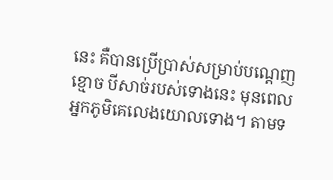នេះ គឺបានប្រើប្រាស់សម្រាប់បណ្តេញខ្មោច បីសាច់របស់ទោងនេះ មុនពេលអ្នកភូមិគេលេងយោលទោង។ តាមទ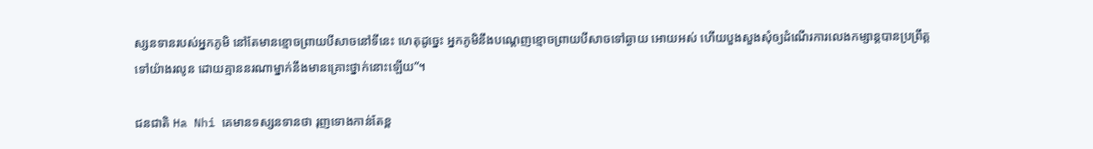ស្សនទានរបស់អ្នកភូមិ នៅតែមានខ្មោចព្រាយបីសាចនៅទីនេះ ហេតុដូច្នេះ អ្នកភូមិនឹងបណ្តេញខ្មោចព្រាយបីសាចទៅឆ្ងាយ អោយអស់ ហើយបួងសួងសុំឲ្យដំណើរការលេងកម្សាន្តបានប្រព្រឹត្តទៅយ៉ាងរលូន ដោយគ្មាននរណាម្នាក់នឹងមានគ្រោះថ្នាក់នោះឡើយ”។

ជនជាតិ Ha Nhi គេមានទស្សនទានថា រុញទោងកាន់តែខ្ព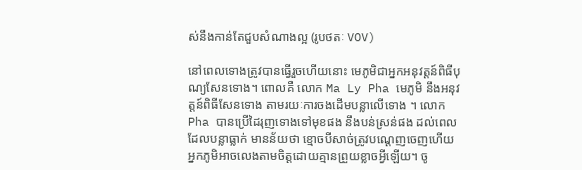ស់នឹងកាន់តែជួបសំណាងល្អ (រូបថតៈ VOV)

នៅពេលទោងត្រូវបានធ្វើរួចហើយនោះ មេភូមិជាអ្នកអនុវត្តន៍ពិធីបុណ្យសែនទោង។ ពោលគឺ លោក Ma Ly Pha មេភូមិ នឹងអនុវត្តន៍ពិធីសែនទោង តាមរយៈការចងដើមបន្លាលើទោង ។ លោក Pha បានប្រើដៃរុញទោងទៅមុខផង នឹងបន់ស្រន់ផង ដល់ពេលដែលបន្លាធ្លាក់ មានន័យថា ខ្មោចបីសាច់ត្រូវបណ្តេញចេញហើយ អ្នកភូមិអាចលេងតាមចិត្តដោយគ្មានព្រួយខ្លាចអ្វីឡើយ។ ចូ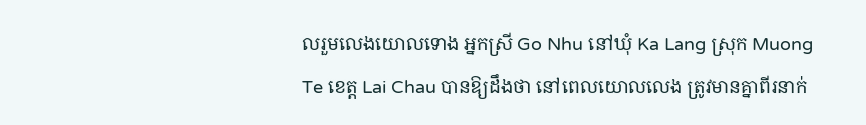លរួមលេងយោលទោង អ្នកស្រី Go Nhu នៅឃុំ Ka Lang ស្រុក Muong Te ខេត្ត Lai Chau បានឱ្យដឹងថា នៅពេលយោលលេង ត្រូវមានគ្នាពីរនាក់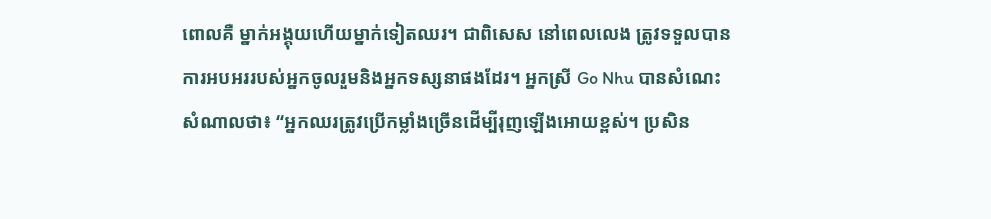ពោលគឺ ម្នាក់អង្គុយហើយម្នាក់ទៀតឈរ។ ជាពិសេស នៅពេលលេង ត្រូវទទួលបានការអបអររបស់អ្នកចូលរួមនិងអ្នកទស្សនាផងដែរ។ អ្នកស្រី Go Nhu បានសំណេះសំណាលថា៖ “អ្នកឈរត្រូវប្រើកម្លាំងច្រើនដើម្បីរុញឡើងអោយខ្ពស់។ ប្រសិន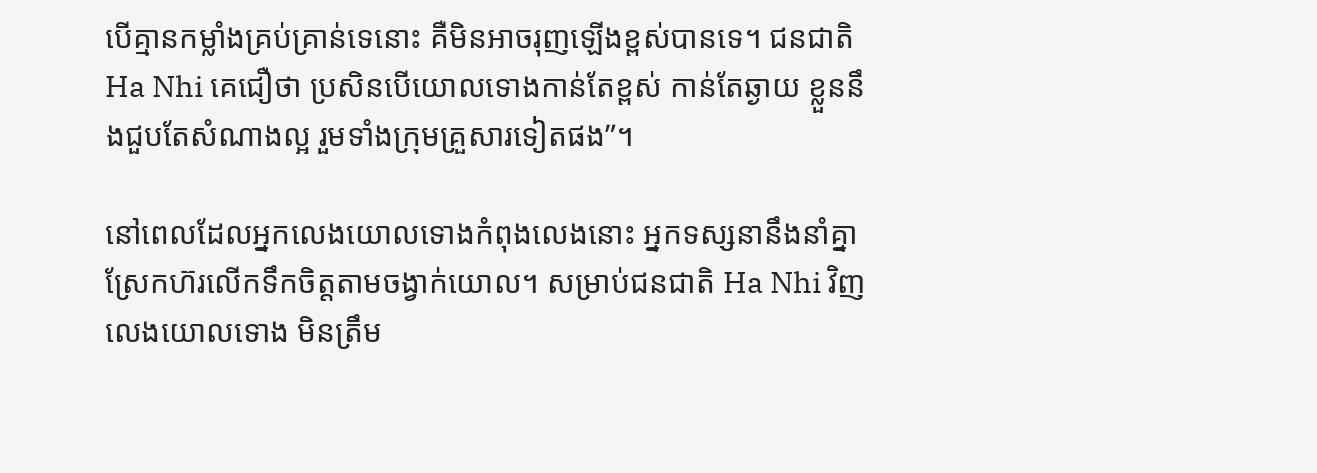បើគ្មានកម្លាំងគ្រប់គ្រាន់ទេនោះ គឺមិនអាចរុញឡើងខ្ពស់បានទេ។ ជនជាតិ Ha Nhi គេជឿថា ប្រសិនបើយោលទោងកាន់តែខ្ពស់ កាន់តែឆ្ងាយ ខ្លួននឹងជួបតែសំណាងល្អ រួមទាំងក្រុមគ្រួសារទៀតផង”។

នៅពេលដែលអ្នកលេងយោលទោងកំពុងលេងនោះ អ្នកទស្សនានឹងនាំគ្នាស្រែកហ៊រលើកទឹកចិត្តតាមចង្វាក់យោល។ សម្រាប់ជនជាតិ Ha Nhi វិញ លេងយោលទោង មិនត្រឹម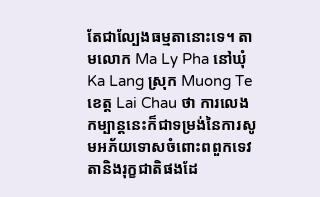តែជាល្បែងធម្មតានោះទេ។ តាមលោក Ma Ly Pha នៅឃុំ Ka Lang ស្រុក Muong Te ខេត្ត Lai Chau ថា ការលេងកម្បាន្តនេះក៏ជាទម្រង់នៃការសូមអភ័យទោសចំពោះពពួកទេវតានិងរុក្ខជាតិផងដែ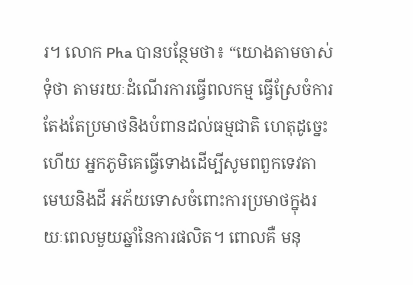រ។ លោក Pha បានបន្ថែមថា៖ “យោងតាមចាស់ទុំថា តាមរយៈដំណើរការធ្វើពលកម្ម ធ្វើស្រែចំការ តែងតែប្រមាថនិងបំពានដល់ធម្មជាតិ ហេតុដូច្នេះហើយ អ្នកភូមិគេធ្វើទោងដើម្បីសូមពពួកទេវតា មេឃនិងដី អភ័យទោសចំពោះការប្រមាថក្នុងរយៈពេលមួយឆ្នាំនៃការផលិត។ ពោលគឺ មនុ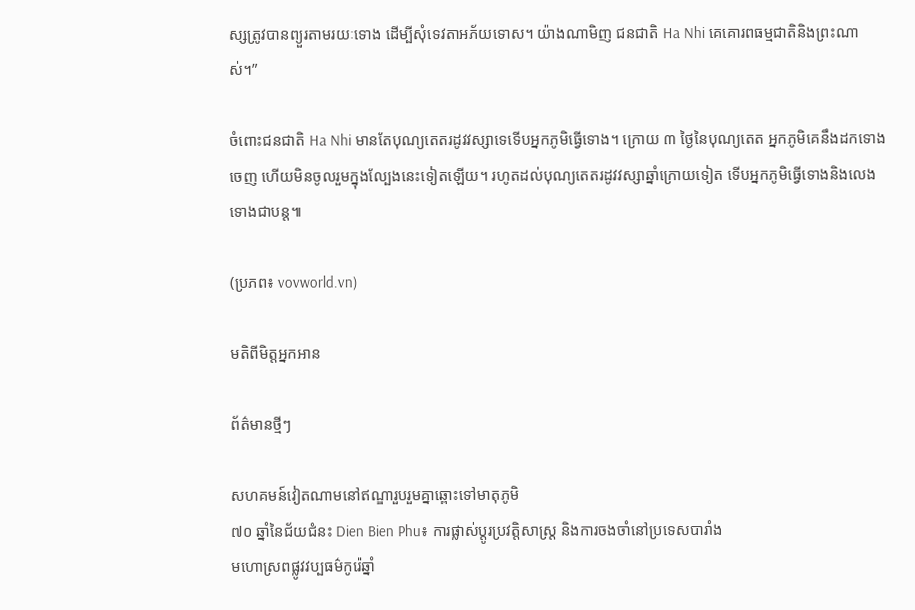ស្សត្រូវបានព្យួរតាមរយៈទោង ដើម្បីសុំទេវតាអភ័យទោស។ យ៉ាងណាមិញ ជនជាតិ Ha Nhi គេគោរពធម្មជាតិនិងព្រះណាស់។”

ចំពោះជនជាតិ Ha Nhi មានតែបុណ្យតេតរដូវវស្សាទេទើបអ្នកភូមិធ្វើទោង។ ក្រោយ ៣ ថ្ងៃនៃបុណ្យតេត អ្នកភូមិគេនឹងដកទោងចេញ ហើយមិនចូលរួមក្នុងល្បែងនេះទៀតឡើយ។ រហូតដល់បុណ្យតេតរដូវវស្សាឆ្នាំក្រោយទៀត ទើបអ្នកភូមិធ្វើទោងនិងលេងទោងជាបន្ត៕

(ប្រភព៖ vovworld.vn)

មតិពីមិត្តអ្នកអាន

ព័ត៌មានថ្មីៗ

សហគមន៍វៀតណាមនៅឥណ្ឌារួបរួមគ្នាឆ្ពោះទៅមាតុភូមិ
៧០ ឆ្នាំនៃជ័យជំនះ Dien Bien Phu៖ ការផ្លាស់ប្តូរប្រវត្តិសាស្រ្ត និងការចងចាំនៅប្រទេសបារាំង
មហោស្រពផ្លូវវប្បធម៌កូរ៉េឆ្នាំ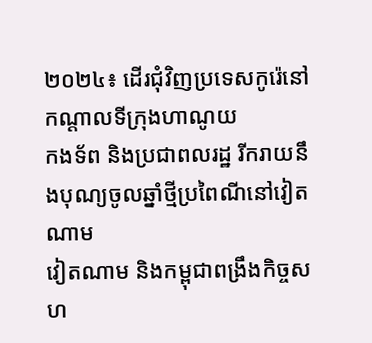២០២៤៖ ដើរជុំវិញប្រទេសកូរ៉េនៅកណ្តាលទីក្រុងហាណូយ
កងទ័ព និងប្រជាពលរដ្ឋ រីករាយនឹងបុណ្យចូលឆ្នាំថ្មីប្រពៃណីនៅវៀតណាម
វៀតណាម និងកម្ពុជាពង្រឹងកិច្ចសហ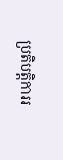ប្រតិបត្តិការរ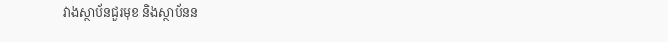វាងស្ថាប័នជួរមុខ និងស្ថាប័នន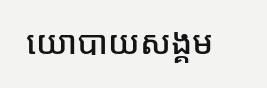យោបាយសង្គម